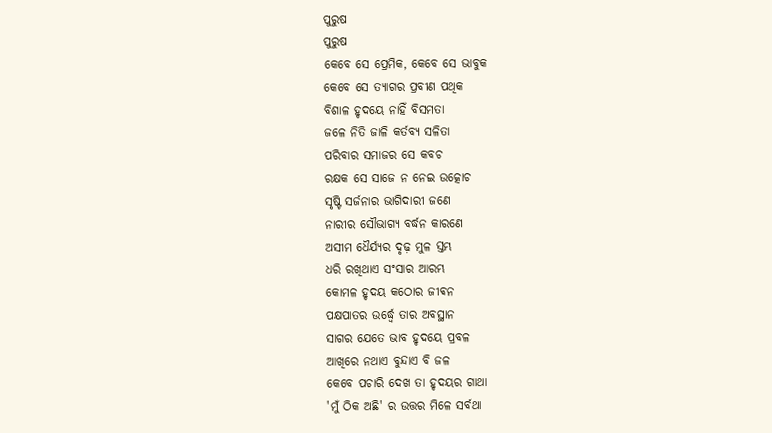ପୁରୁଷ
ପୁରୁଷ
କେବେ ସେ ପ୍ରେମିକ, କେବେ ସେ ଭାବୁକ
କେବେ ସେ ତ୍ୟାଗର ପ୍ରବୀଣ ପଥିକ
ବିଶାଳ ହୃଦୟେ ନାହିଁ ବିସମତା
ଜଳେ ନିତି ଜାଳି କର୍ତବ୍ୟ ସଳିତା
ପରିବାର ସମାଜର ସେ କବଚ
ରକ୍ଷକ ସେ ସାଜେ ନ ନେଇ ଉତ୍କୋଚ
ସୃଷ୍ଟି ସର୍ଜନାର ଭାଗିଦାରୀ ଜଣେ
ନାରୀର ସୌଭାଗ୍ୟ ବର୍ଦ୍ଧନ କାରଣେ
ଅସୀମ ଧୈର୍ଯ୍ୟର ଦୃଢ଼ ମୁଳ ସ୍ତମ୍ଭ
ଧରି ରଖିଥାଏ ସଂସାର ଆରମ୍ଭ
କୋମଳ ହୃଦୟ କଠୋର ଜୀଵନ
ପକ୍ଷପାତର ଉର୍ଦ୍ଧ୍ୱେ ତାର ଅବସ୍ଥାନ
ସାଗର ଯେତେ ଭାବ ହୃଦୟେ ପ୍ରବଳ
ଆଖିରେ ନଥାଏ ବୁନ୍ଦାଏ ବି ଜଳ
କେବେ ପଚାରି ଦେଖ ତା ହୃଦୟର ଗାଥା
'ମୁଁ ଠିକ ଅଛି' ର ଉତ୍ତର ମିଳେ ସର୍ବଥା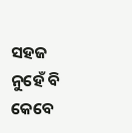ସହଜ ନୁହେଁ ବି କେବେ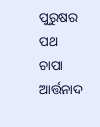ପୁରୁଷର ପଥ
ଚାପା ଆର୍ତ୍ତନାଦ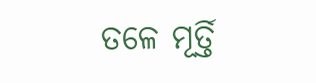ତଳେ ମୂର୍ତ୍ତି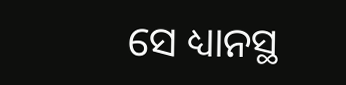ସେ ଧ୍ୟାନସ୍ଥ